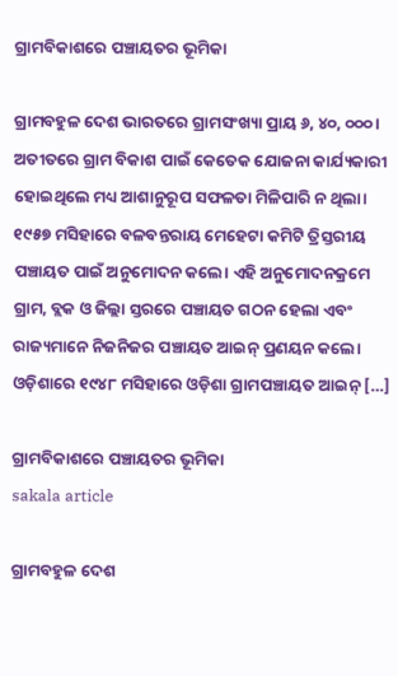ଗ୍ରାମବିକାଶରେ ପଞ୍ଚାୟତର ଭୂମିକା

ଗ୍ରାମବହୁଳ ଦେଶ ଭାରତରେ ଗ୍ରାମସଂଖ୍ୟା ପ୍ରାୟ ୬, ୪୦, ୦୦୦। ଅତୀତରେ ଗ୍ରାମ ବିକାଶ ପାଇଁ କେତେକ ଯୋଜନା କାର୍ଯ୍ୟକାରୀ ହୋଇଥିଲେ ମଧ୍ୟ ଆଶାନୁରୂପ ସଫଳତା ମିଳିପାରି ନ ଥିଲା। ୧୯୫୭ ମସିହାରେ ବଳବନ୍ତରାୟ ମେହେଟା କମିଟି ତ୍ରିସ୍ତରୀୟ ପଞ୍ଚାୟତ ପାଇଁ ଅନୁମୋଦନ କଲେ। ଏହି ଅନୁମୋଦନକ୍ରମେ ଗ୍ରାମ, ବ୍ଲକ ଓ ଜିଲ୍ଲା ସ୍ତରରେ ପଞ୍ଚାୟତ ଗଠନ ହେଲା ଏବଂ ରାଜ୍ୟମାନେ ନିଜନିଜର ପଞ୍ଚାୟତ ଆଇନ୍‌‌ ପ୍ରଣୟନ କଲେ। ଓଡ଼ିଶାରେ ୧୯୪୮ ମସିହାରେ ଓଡ଼ିଶା ଗ୍ରାମପଞ୍ଚାୟତ ଆଇନ୍‌‌ […]

ଗ୍ରାମବିକାଶରେ ପଞ୍ଚାୟତର ଭୂମିକା
sakala article

ଗ୍ରାମବହୁଳ ଦେଶ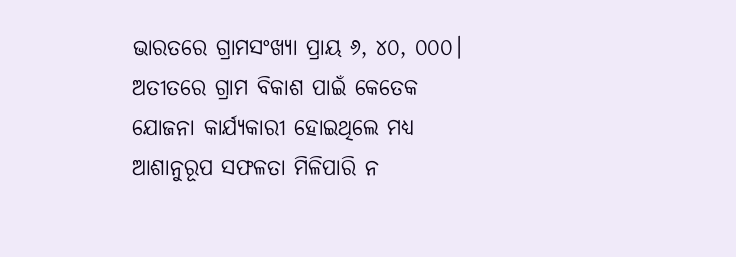ଭାରତରେ ଗ୍ରାମସଂଖ୍ୟା ପ୍ରାୟ ୬, ୪୦, ୦୦୦। ଅତୀତରେ ଗ୍ରାମ ବିକାଶ ପାଇଁ କେତେକ ଯୋଜନା କାର୍ଯ୍ୟକାରୀ ହୋଇଥିଲେ ମଧ୍ୟ ଆଶାନୁରୂପ ସଫଳତା ମିଳିପାରି ନ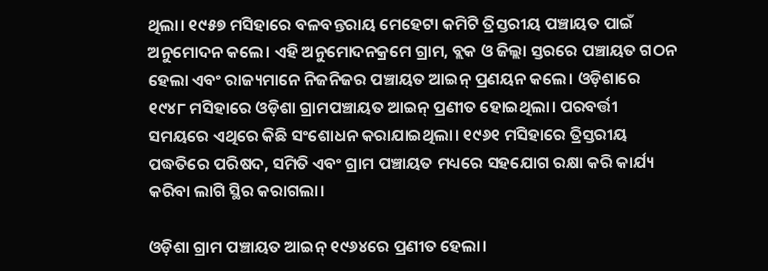ଥିଲା। ୧୯୫୭ ମସିହାରେ ବଳବନ୍ତରାୟ ମେହେଟା କମିଟି ତ୍ରିସ୍ତରୀୟ ପଞ୍ଚାୟତ ପାଇଁ ଅନୁମୋଦନ କଲେ। ଏହି ଅନୁମୋଦନକ୍ରମେ ଗ୍ରାମ, ବ୍ଲକ ଓ ଜିଲ୍ଲା ସ୍ତରରେ ପଞ୍ଚାୟତ ଗଠନ ହେଲା ଏବଂ ରାଜ୍ୟମାନେ ନିଜନିଜର ପଞ୍ଚାୟତ ଆଇନ୍‌‌ ପ୍ରଣୟନ କଲେ। ଓଡ଼ିଶାରେ ୧୯୪୮ ମସିହାରେ ଓଡ଼ିଶା ଗ୍ରାମପଞ୍ଚାୟତ ଆଇନ୍‌‌ ପ୍ରଣୀତ ହୋଇଥିଲା। ପରବର୍ତ୍ତୀ ସମୟରେ ଏଥିରେ କିଛି ସଂଶୋଧନ କରାଯାଇଥିଲା। ୧୯୬୧ ମସିହାରେ ତ୍ରିସ୍ତରୀୟ ପଦ୍ଧତିରେ ପରିଷଦ, ସମିତି ଏବଂ ଗ୍ରାମ ପଞ୍ଚାୟତ ମଧ୍ୟରେ ସହଯୋଗ ରକ୍ଷା କରି କାର୍ଯ୍ୟ କରିବା ଲାଗି ସ୍ଥିର କରାଗଲା।

ଓଡ଼ିଶା ଗ୍ରାମ ପଞ୍ଚାୟତ ଆଇନ୍‌‌ ୧୯୬୪ରେ ପ୍ରଣୀତ ହେଲା।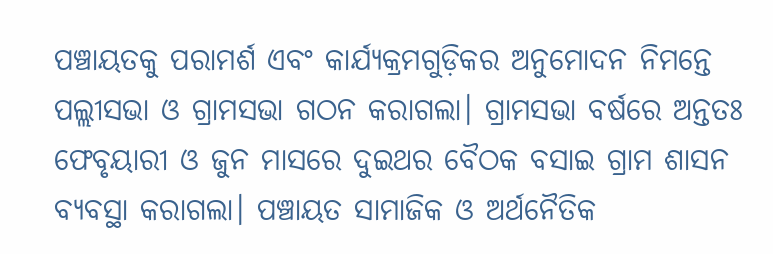ପଞ୍ଚାୟତକୁ ପରାମର୍ଶ ଏବଂ କାର୍ଯ୍ୟକ୍ରମଗୁଡ଼ିକର ଅନୁମୋଦନ ନିମନ୍ତେ ପଲ୍ଲୀସଭା ଓ ଗ୍ରାମସଭା ଗଠନ କରାଗଲା। ଗ୍ରାମସଭା ବର୍ଷରେ ଅନ୍ତତଃ ଫେବୃୟାରୀ ଓ ଜୁନ ମାସରେ ଦୁଇଥର ବୈଠକ ବସାଇ ଗ୍ରାମ ଶାସନ ବ୍ୟବସ୍ଥା କରାଗଲା। ପଞ୍ଚାୟତ ସାମାଜିକ ଓ ଅର୍ଥନୈତିକ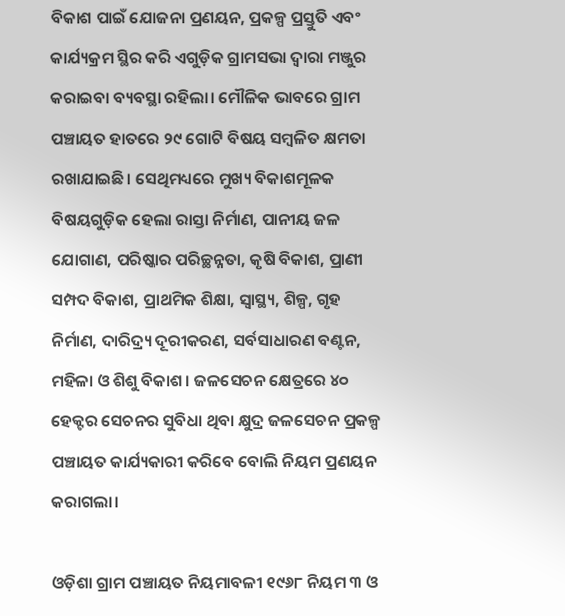ବିକାଶ ପାଇଁ ଯୋଜନା ପ୍ରଣୟନ, ପ୍ରକଳ୍ପ ପ୍ରସ୍ତୁତି ଏବଂ କାର୍ଯ୍ୟକ୍ରମ ସ୍ଥିର କରି ଏଗୁଡ଼ିକ ଗ୍ରାମସଭା ଦ୍ୱାରା ମଞ୍ଜୁର କରାଇବା ବ୍ୟବସ୍ଥା ରହିଲା। ମୌଳିକ ଭାବରେ ଗ୍ରାମ ପଞ୍ଚାୟତ ହାତରେ ୨୯ ଗୋଟି ବିଷୟ ସମ୍ୱଳିତ କ୍ଷମତା ରଖାଯାଇଛି। ସେଥିମଧ୍ୟରେ ମୁଖ୍ୟ ବିକାଶମୂଳକ ବିଷୟଗୁଡ଼ିକ ହେଲା ରାସ୍ତା ନିର୍ମାଣ, ପାନୀୟ ଜଳ ଯୋଗାଣ, ପରିଷ୍କାର ପରିଚ୍ଛନ୍ନତା, କୃଷି ବିକାଶ, ପ୍ରାଣୀ ସମ୍ପଦ ବିକାଶ, ପ୍ରାଥମିକ ଶିକ୍ଷା, ସ୍ୱାସ୍ଥ୍ୟ, ଶିଳ୍ପ, ଗୃହ ନିର୍ମାଣ, ଦାରିଦ୍ର୍ୟ ଦୂରୀକରଣ, ସର୍ବସାଧାରଣ ବଣ୍ଟନ, ମହିଳା ଓ ଶିଶୁ ବିକାଶ। ଜଳସେଚନ କ୍ଷେତ୍ରରେ ୪୦ ହେକ୍ଟର ସେଚନର ସୁବିଧା ଥିବା କ୍ଷୁଦ୍ର ଜଳସେଚନ ପ୍ରକଳ୍ପ ପଞ୍ଚାୟତ କାର୍ଯ୍ୟକାରୀ କରିବେ ବୋଲି ନିୟମ ପ୍ରଣୟନ କରାଗଲା।

ଓଡ଼ିଶା ଗ୍ରାମ ପଞ୍ଚାୟତ ନିୟମାବଳୀ ୧୯୬୮ ନିୟମ ୩ ଓ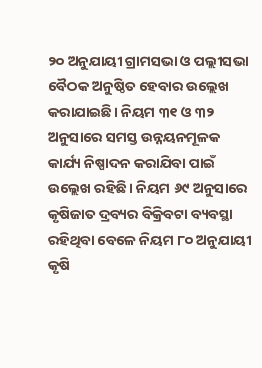୨୦ ଅନୁଯାୟୀ ଗ୍ରାମସଭା ଓ ପଲ୍ଲୀସଭା ବୈଠକ ଅନୁଷ୍ଠିତ ହେବାର ଉଲ୍ଲେଖ କରାଯାଇଛି। ନିୟମ ୩୧ ଓ ୩୨ ଅନୁସାରେ ସମସ୍ତ ଉନ୍ନୟନମୂଳକ କାର୍ଯ୍ୟ ନିଷ୍ପାଦନ କରାଯିବା ପାଇଁ ଉଲ୍ଲେଖ ରହିଛି। ନିୟମ ୬୯ ଅନୁସାରେ କୃଷିଜାତ ଦ୍ରବ୍ୟର ବିକ୍ରିବଟା ବ୍ୟବସ୍ଥା ରହିଥିବା ବେଳେ ନିୟମ ୮୦ ଅନୁଯାୟୀ କୃଷି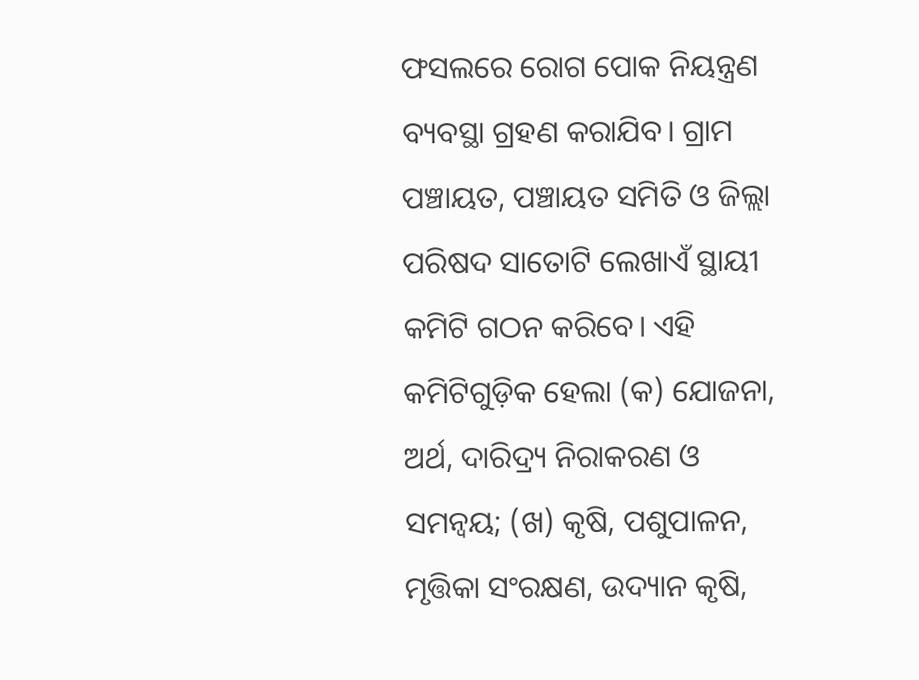ଫସଲରେ ରୋଗ ପୋକ ନିୟନ୍ତ୍ରଣ ବ୍ୟବସ୍ଥା ଗ୍ରହଣ କରାଯିବ। ଗ୍ରାମ ପଞ୍ଚାୟତ, ପଞ୍ଚାୟତ ସମିତି ଓ ଜିଲ୍ଲା ପରିଷଦ ସାତୋଟି ଲେଖାଏଁ ସ୍ଥାୟୀ କମିଟି ଗଠନ କରିବେ। ଏହି କମିଟିଗୁଡ଼ିକ ହେଲା (କ) ଯୋଜନା, ଅର୍ଥ, ଦାରିଦ୍ର୍ୟ ନିରାକରଣ ଓ ସମନ୍ୱୟ; (ଖ) କୃଷି, ପଶୁପାଳନ, ମୃତ୍ତିକା ସଂରକ୍ଷଣ, ଉଦ୍ୟାନ କୃଷି,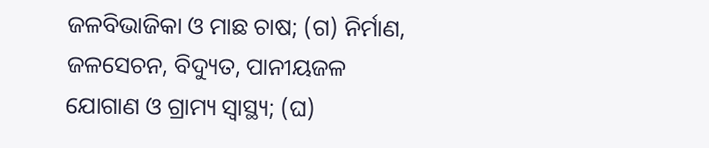ଜଳବିଭାଜିକା ଓ ମାଛ ଚାଷ; (ଗ) ନିର୍ମାଣ, ଜଳସେଚନ, ବିଦ୍ୟୁତ, ପାନୀୟଜଳ ଯୋଗାଣ ଓ ଗ୍ରାମ୍ୟ ସ୍ୱାସ୍ଥ୍ୟ; (ଘ)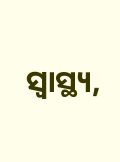ସ୍ୱାସ୍ଥ୍ୟ,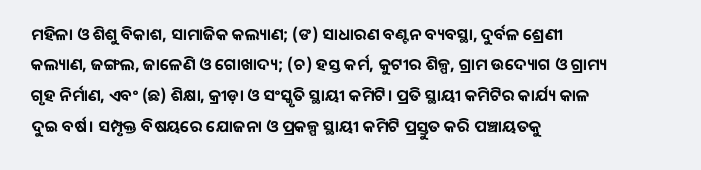ମହିଳା ଓ ଶିଶୁ ବିକାଶ, ସାମାଜିକ କଲ୍ୟାଣ; (ଙ) ସାଧାରଣ ବଣ୍ଟନ ବ୍ୟବସ୍ଥା, ଦୁର୍ବଳ ଶ୍ରେଣୀ କଲ୍ୟାଣ, ଜଙ୍ଗଲ, ଜାଳେଣି ଓ ଗୋଖାଦ୍ୟ; (ଚ) ହସ୍ତ କର୍ମ, କୁଟୀର ଶିଳ୍ପ, ଗ୍ରାମ ଉଦ୍ୟୋଗ ଓ ଗ୍ରାମ୍ୟ ଗୃହ ନିର୍ମାଣ, ଏବଂ (ଛ) ଶିକ୍ଷା, କ୍ରୀଡ଼ା ଓ ସଂସ୍କୃତି ସ୍ଥାୟୀ କମିଟି। ପ୍ରତି ସ୍ଥାୟୀ କମିଟିର କାର୍ଯ୍ୟ କାଳ ଦୁଇ ବର୍ଷ। ସମ୍ପୃକ୍ତ ବିଷୟରେ ଯୋଜନା ଓ ପ୍ରକଳ୍ପ ସ୍ଥାୟୀ କମିଟି ପ୍ରସ୍ତୁତ କରି ପଞ୍ଚାୟତକୁ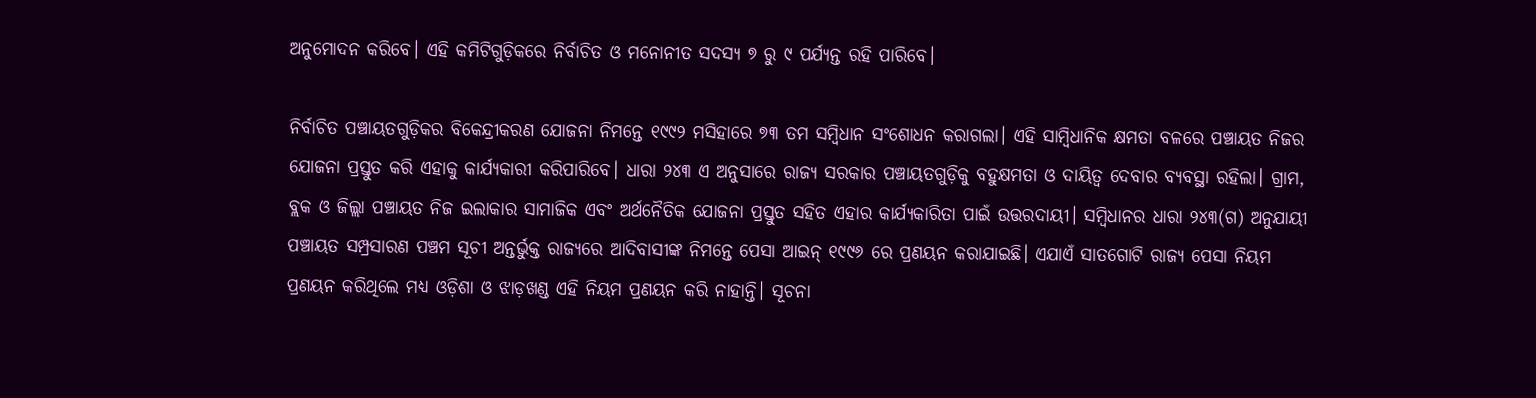ଅନୁମୋଦନ କରିବେ। ଏହି କମିଟିଗୁଡ଼ିକରେ ନିର୍ବାଚିତ ଓ ମନୋନୀତ ସଦସ୍ୟ ୭ ରୁ ୯ ପର୍ଯ୍ୟନ୍ତ ରହି ପାରିବେ।

ନିର୍ବାଚିତ ପଞ୍ଚାୟତଗୁଡ଼ିକର ବିକେନ୍ଦ୍ରୀକରଣ ଯୋଜନା ନିମନ୍ତେ ୧୯୯୨ ମସିହାରେ ୭୩ ତମ ସମ୍ୱିଧାନ ସଂଶୋଧନ କରାଗଲା। ଏହି ସାମ୍ୱିଧାନିକ କ୍ଷମତା ବଳରେ ପଞ୍ଚାୟତ ନିଜର ଯୋଜନା ପ୍ରସ୍ତୁତ କରି ଏହାକୁ କାର୍ଯ୍ୟକାରୀ କରିପାରିବେ। ଧାରା ୨୪୩ ଏ ଅନୁସାରେ ରାଜ୍ୟ ସରକାର ପଞ୍ଚାୟତଗୁଡ଼ିକୁ ବହୁକ୍ଷମତା ଓ ଦାୟିତ୍ୱ ଦେବାର ବ୍ୟବସ୍ଥା ରହିଲା। ଗ୍ରାମ, ବ୍ଲକ ଓ ଜିଲ୍ଲା ପଞ୍ଚାୟତ ନିଜ ଇଲାକାର ସାମାଜିକ ଏବଂ ଅର୍ଥନୈତିକ ଯୋଜନା ପ୍ରସ୍ତୁତ ସହିତ ଏହାର କାର୍ଯ୍ୟକାରିତା ପାଇଁ ଉତ୍ତରଦାୟୀ। ସମ୍ୱିଧାନର ଧାରା ୨୪୩(ଗ) ଅନୁଯାୟୀ ପଞ୍ଚାୟତ ସମ୍ପ୍ରସାରଣ ପଞ୍ଚମ ସୂଚୀ ଅନ୍ତର୍ଭୁକ୍ତ ରାଜ୍ୟରେ ଆଦିବାସୀଙ୍କ ନିମନ୍ତେ ପେସା ଆଇନ୍‌‌ ୧୯୯୬ ରେ ପ୍ରଣୟନ କରାଯାଇଛି। ଏଯାଏଁ ସାତଗୋଟି ରାଜ୍ୟ ପେସା ନିୟମ ପ୍ରଣୟନ କରିଥିଲେ ମଧ୍ୟ ଓଡ଼ିଶା ଓ ଝାଡ଼ଖଣ୍ଡ ଏହି ନିୟମ ପ୍ରଣୟନ କରି ନାହାନ୍ତି। ସୂଚନା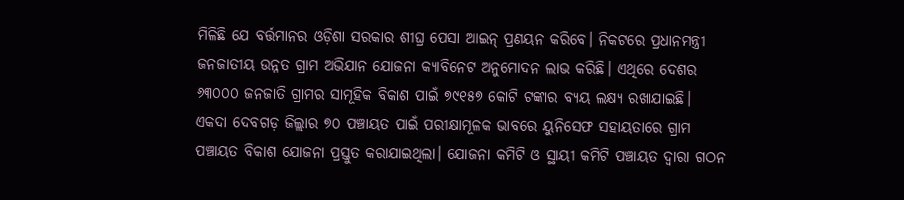ମିଳିଛି ଯେ ବର୍ତ୍ତମାନର ଓଡ଼ିଶା ସରକାର ଶୀଘ୍ର ପେସା ଆଇନ୍‌‌ ପ୍ରଣୟନ କରିବେ। ନିକଟରେ ପ୍ରଧାନମନ୍ତ୍ରୀ ଜନଜାତୀୟ ଉନ୍ନତ ଗ୍ରାମ ଅଭିଯାନ ଯୋଜନା କ୍ୟାବିନେଟ ଅନୁମୋଦନ ଲାଭ କରିଛି। ଏଥିରେ ଦେଶର ୬୩୦୦୦ ଜନଜାତି ଗ୍ରାମର ସାମୂହିକ ବିକାଶ ପାଇଁ ୭୯୧୫୭ କୋଟି ଟଙ୍କାର ବ୍ୟୟ ଲକ୍ଷ୍ୟ ରଖାଯାଇଛି। ଏକଦା ଦେବଗଡ଼ ଜିଲ୍ଲାର ୭୦ ପଞ୍ଚାୟତ ପାଇଁ ପରୀକ୍ଷାମୂଳକ ଭାବରେ ୟୁନିସେଫ ସହାୟତାରେ ଗ୍ରାମ ପଞ୍ଚାୟତ ବିକାଶ ଯୋଜନା ପ୍ରସ୍ତୁତ କରାଯାଇଥିଲା। ଯୋଜନା କମିଟି ଓ ସ୍ଥାୟୀ କମିଟି ପଞ୍ଚାୟତ ଦ୍ୱାରା ଗଠନ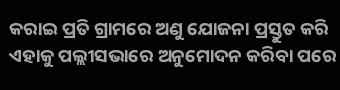କରାଇ ପ୍ରତି ଗ୍ରାମରେ ଅଣୁ ଯୋଜନା ପ୍ରସ୍ତୁତ କରି ଏହାକୁ ପଲ୍ଲୀସଭାରେ ଅନୁମୋଦନ କରିବା ପରେ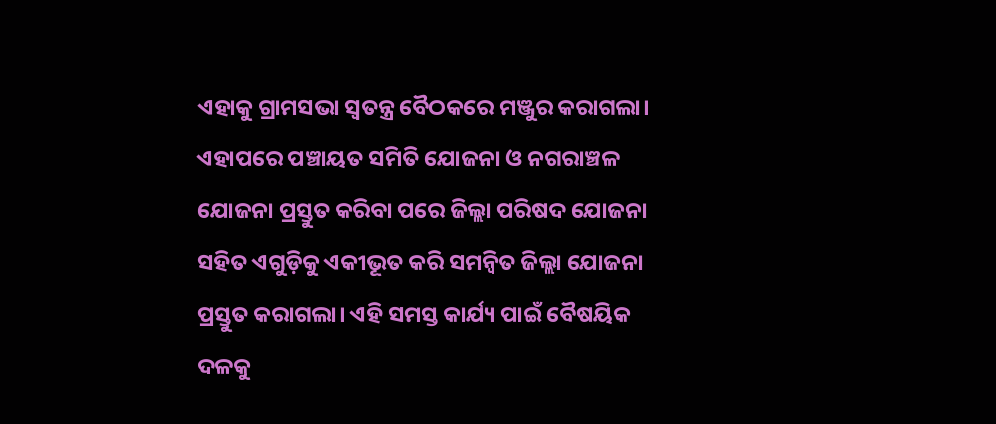ଏହାକୁ ଗ୍ରାମସଭା ସ୍ୱତନ୍ତ୍ର ବୈଠକରେ ମଞ୍ଜୁର କରାଗଲା। ଏହାପରେ ପଞ୍ଚାୟତ ସମିତି ଯୋଜନା ଓ ନଗରାଞ୍ଚଳ ଯୋଜନା ପ୍ରସ୍ତୁତ କରିବା ପରେ ଜିଲ୍ଲା ପରିଷଦ ଯୋଜନା ସହିତ ଏଗୁଡ଼ିକୁ ଏକୀଭୂତ କରି ସମନ୍ୱିତ ଜିଲ୍ଲା ଯୋଜନା ପ୍ରସ୍ତୁତ କରାଗଲା। ଏହି ସମସ୍ତ କାର୍ଯ୍ୟ ପାଇଁ ବୈଷୟିକ ଦଳକୁ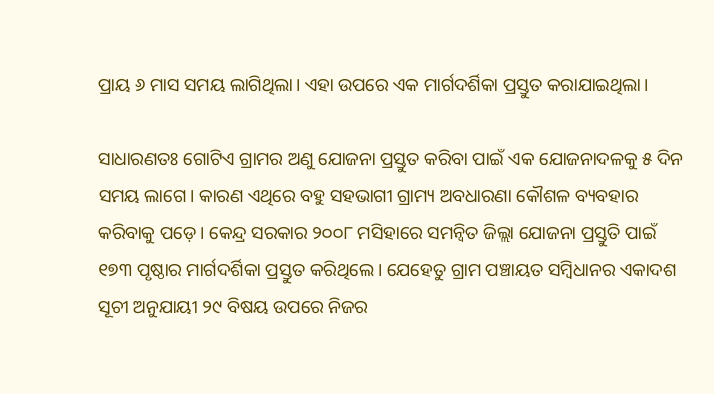ପ୍ରାୟ ୬ ମାସ ସମୟ ଲାଗିଥିଲା। ଏହା ଉପରେ ଏକ ମାର୍ଗଦର୍ଶିକା ପ୍ରସ୍ତୁତ କରାଯାଇଥିଲା।

ସାଧାରଣତଃ ଗୋଟିଏ ଗ୍ରାମର ଅଣୁ ଯୋଜନା ପ୍ରସ୍ତୁତ କରିବା ପାଇଁ ଏକ ଯୋଜନାଦଳକୁ ୫ ଦିନ ସମୟ ଲାଗେ। କାରଣ ଏଥିରେ ବହୁ ସହଭାଗୀ ଗ୍ରାମ୍ୟ ଅବଧାରଣା କୌଶଳ ବ୍ୟବହାର କରିବାକୁ ପଡ଼େ। କେନ୍ଦ୍ର ସରକାର ୨୦୦୮ ମସିହାରେ ସମନ୍ୱିତ ଜିଲ୍ଲା ଯୋଜନା ପ୍ରସ୍ତୁତି ପାଇଁ ୧୭୩ ପୃଷ୍ଠାର ମାର୍ଗଦର୍ଶିକା ପ୍ରସ୍ତୁତ କରିଥିଲେ। ଯେହେତୁ ଗ୍ରାମ ପଞ୍ଚାୟତ ସମ୍ୱିଧାନର ଏକାଦଶ ସୂଚୀ ଅନୁଯାୟୀ ୨୯ ବିଷୟ ଉପରେ ନିଜର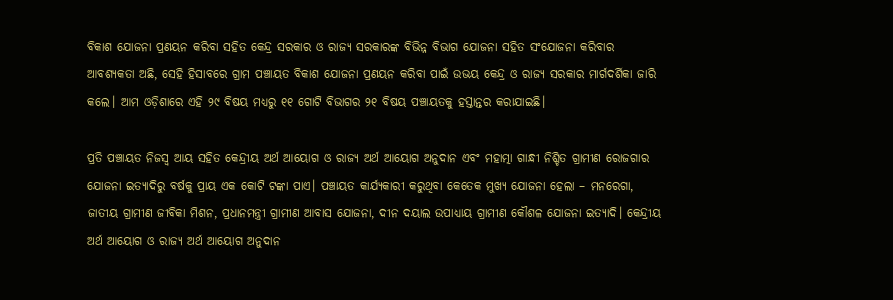ବିକାଶ ଯୋଜନା ପ୍ରଣୟନ କରିବା ସହିତ କେନ୍ଦ୍ର ସରକାର ଓ ରାଜ୍ୟ ସରକାରଙ୍କ ବିଭିନ୍ନ ବିଭାଗ ଯୋଜନା ସହିତ ସଂଯୋଜନା କରିବାର ଆବଶ୍ୟକତା ଅଛି, ସେହି ହିସାବରେ ଗ୍ରାମ ପଞ୍ଚାୟତ ବିକାଶ ଯୋଜନା ପ୍ରଣୟନ କରିବା ପାଇଁ ଉଭୟ କେନ୍ଦ୍ର ଓ ରାଜ୍ୟ ସରକାର ମାର୍ଗଦର୍ଶିକା ଜାରି କଲେ। ଆମ ଓଡ଼ିଶାରେ ଏହି ୨୯ ବିଷୟ ମଧ୍ୟରୁ ୧୧ ଗୋଟି ବିଭାଗର ୨୧ ବିଷୟ ପଞ୍ଚାୟତକୁ ହସ୍ତାନ୍ତର କରାଯାଇଛି।

ପ୍ରତି ପଞ୍ଚାୟତ ନିଜସ୍ୱ ଆୟ ସହିତ କେନ୍ଦ୍ରୀୟ ଅର୍ଥ ଆୟୋଗ ଓ ରାଜ୍ୟ ଅର୍ଥ ଆୟୋଗ ଅନୁଦାନ ଏବଂ ମହାତ୍ମା ଗାନ୍ଧୀ ନିଶ୍ଚିତ ଗ୍ରାମୀଣ ରୋଜଗାର ଯୋଜନା ଇତ୍ୟାଦିରୁ ବର୍ଷକୁ ପ୍ରାୟ ଏକ କୋଟି ଟଙ୍କା ପାଏ। ପଞ୍ଚାୟତ କାର୍ଯ୍ୟକାରୀ କରୁଥିବା କେତେକ ମୁଖ୍ୟ ଯୋଜନା ହେଲା – ମନରେଗା, ଜାତୀୟ ଗ୍ରାମୀଣ ଜୀବିକା ମିଶନ, ପ୍ରଧାନମନ୍ତ୍ରୀ ଗ୍ରାମୀଣ ଆବାସ ଯୋଜନା, ଦୀନ ଦୟାଲ ଉପାଧ୍ୟାୟ ଗ୍ରାମୀଣ କୌଶଳ ଯୋଜନା ଇତ୍ୟାଦି। କେନ୍ଦ୍ରୀୟ ଅର୍ଥ ଆୟୋଗ ଓ ରାଜ୍ୟ ଅର୍ଥ ଆୟୋଗ ଅନୁଦାନ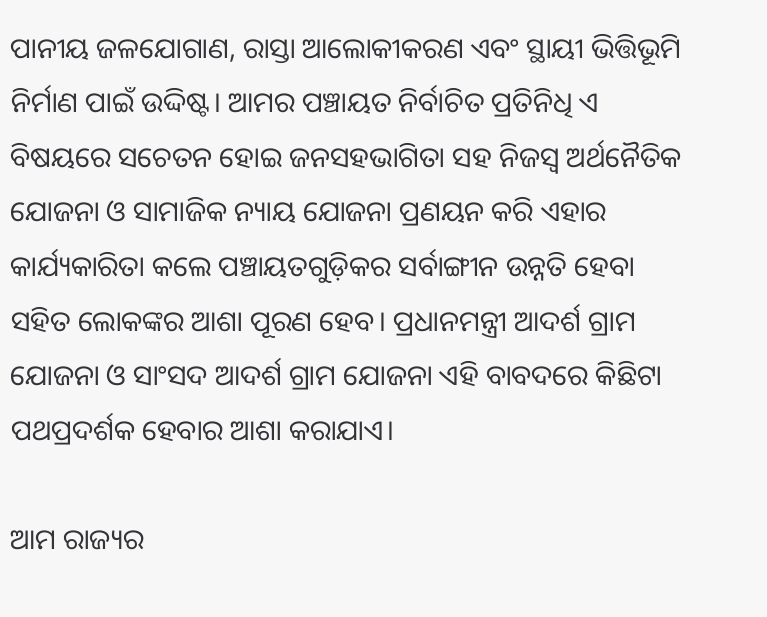ପାନୀୟ ଜଳଯୋଗାଣ, ରାସ୍ତା ଆଲୋକୀକରଣ ଏବଂ ସ୍ଥାୟୀ ଭିତ୍ତିଭୂମି ନିର୍ମାଣ ପାଇଁ ଉଦ୍ଦିଷ୍ଟ। ଆମର ପଞ୍ଚାୟତ ନିର୍ବାଚିତ ପ୍ରତିନିଧି ଏ ବିଷୟରେ ସଚେତନ ହୋଇ ଜନସହଭାଗିତା ସହ ନିଜସ୍ୱ ଅର୍ଥନୈତିକ ଯୋଜନା ଓ ସାମାଜିକ ନ୍ୟାୟ ଯୋଜନା ପ୍ରଣୟନ କରି ଏହାର କାର୍ଯ୍ୟକାରିତା କଲେ ପଞ୍ଚାୟତଗୁଡ଼ିକର ସର୍ବାଙ୍ଗୀନ ଉନ୍ନତି ହେବା ସହିତ ଲୋକଙ୍କର ଆଶା ପୂରଣ ହେବ। ପ୍ରଧାନମନ୍ତ୍ରୀ ଆଦର୍ଶ ଗ୍ରାମ ଯୋଜନା ଓ ସାଂସଦ ଆଦର୍ଶ ଗ୍ରାମ ଯୋଜନା ଏହି ବାବଦରେ କିଛିଟା ପଥପ୍ରଦର୍ଶକ ହେବାର ଆଶା କରାଯାଏ।

ଆମ ରାଜ୍ୟର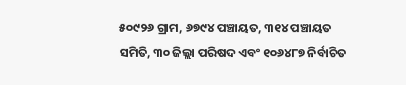୫୦୯୨୬ ଗ୍ରାମ, ୬୭୯୪ ପଞ୍ଚାୟତ, ୩୧୪ ପଞ୍ଚାୟତ ସମିତି, ୩୦ ଜିଲ୍ଲା ପରିଷଦ ଏବଂ ୧୦୬୪୮୭ ନିର୍ବାଚିତ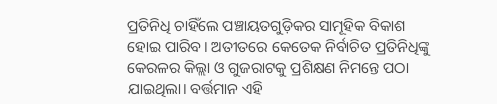ପ୍ରତିନିଧି ଚାହିଁଲେ ପଞ୍ଚାୟତଗୁଡ଼ିକର ସାମୂହିକ ବିକାଶ ହୋଇ ପାରିବ। ଅତୀତରେ କେତେକ ନିର୍ବାଚିତ ପ୍ରତିନିଧିଙ୍କୁ କେରଳର କିଲ୍ଲା ଓ ଗୁଜରାଟକୁ ପ୍ରଶିକ୍ଷଣ ନିମନ୍ତେ ପଠା ଯାଇଥିଲା। ବର୍ତ୍ତମାନ ଏହି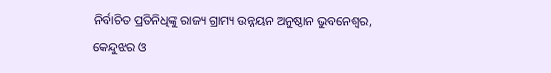ନିର୍ବାଚିତ ପ୍ରତିନିଧିଙ୍କୁ ରାଜ୍ୟ ଗ୍ରାମ୍ୟ ଉନ୍ନୟନ ଅନୁଷ୍ଠାନ ଭୁବନେଶ୍ୱର, କେନ୍ଦୁଝର ଓ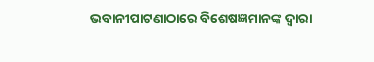ଭବାନୀପାଟଣାଠାରେ ବିଶେଷଜ୍ଞମାନଙ୍କ ଦ୍ୱାରା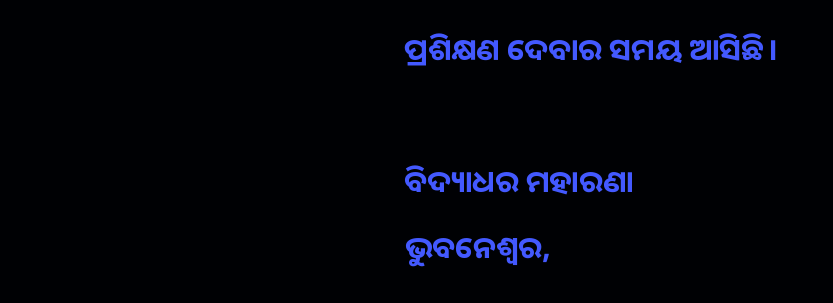ପ୍ରଶିକ୍ଷଣ ଦେବାର ସମୟ ଆସିଛି।

ବିଦ୍ୟାଧର ମହାରଣା
ଭୁବନେଶ୍ୱର,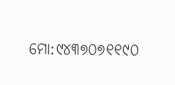ମୋ:୯୪୩୭୦୭୧୧୯୦